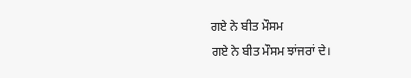ਗਏ ਨੇ ਬੀਤ ਮੌਸਮ
ਗਏ ਨੇ ਬੀਤ ਮੌਸਮ ਝਾਂਜਰਾਂ ਦੇ।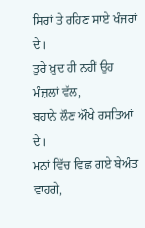ਸਿਰਾਂ ਤੇ ਰਹਿਣ ਸਾਏ ਖੰਜਰਾਂ ਦੇ।
ਤੁਰੇ ਖ਼ੁਦ ਹੀ ਨਹੀਂ ਉਹ ਮੰਜ਼ਲਾਂ ਵੱਲ,
ਬਹਾਨੇ ਲੌਣ ਔਖੇ ਰਸਤਿਆਂ ਦੇ।
ਮਨਾਂ ਵਿੱਚ ਵਿਛ ਗਏ ਬੇਅੰਤ ਵਾਹਗੇ,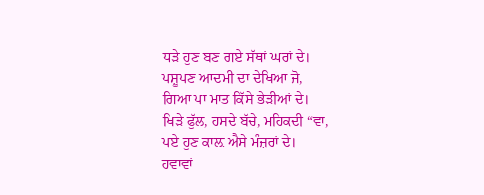ਧੜੇ ਹੁਣ ਬਣ ਗਏ ਸੱਥਾਂ ਘਰਾਂ ਦੇ।
ਪਸ਼ੂਪਣ ਆਦਮੀ ਦਾ ਦੇਖਿਆ ਜੋ,
ਗਿਆ ਪਾ ਮਾਤ ਕਿੱਸੇ ਭੇੜੀਆਂ ਦੇ।
ਖਿੜੇ ਫੁੱਲ, ਹਸਦੇ ਬੱਚੇ, ਮਹਿਕਦੀ “ਵਾ,
ਪਏ ਹੁਣ ਕਾਲ਼ ਐਸੇ ਮੰਜ਼ਰਾਂ ਦੇ।
ਹਵਾਵਾਂ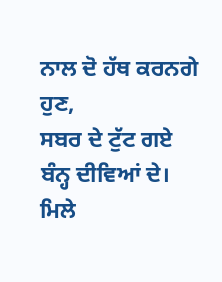ਨਾਲ ਦੋ ਹੱਥ ਕਰਨਗੇ ਹੁਣ,
ਸਬਰ ਦੇ ਟੁੱਟ ਗਏ ਬੰਨ੍ਹ ਦੀਵਿਆਂ ਦੇ।
ਮਿਲੇ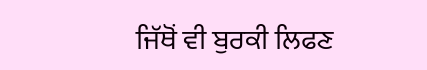ਜਿੱਥੋਂ ਵੀ ਬੁਰਕੀ ਲਿਫਣ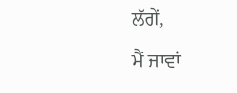ਲੱਗੇਂ,
ਮੈਂ ਜਾਵਾਂ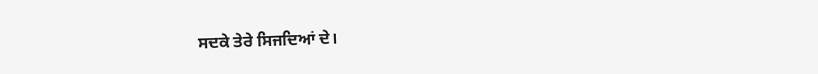ਸਦਕੇ ਤੇਰੇ ਸਿਜਦਿਆਂ ਦੇ।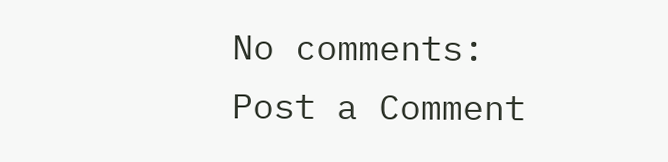No comments:
Post a Comment